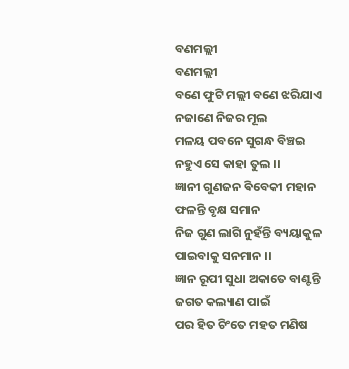ବଣମଲ୍ଲୀ
ବଣମଲ୍ଲୀ
ବଣେ ଫୁଟି ମଲ୍ଲୀ ବଣେ ଝରିଯାଏ
ନଜାଣେ ନିଜର ମୂଲ
ମଳୟ ପବନେ ସୁଗନ୍ଧ ବିଞ୍ଚଇ
ନହୁଏ ସେ କାହା ତୁଲ ।।
ଜ୍ଞାନୀ ଗୁଣଜନ ଵିବେକୀ ମହାନ
ଫଳନ୍ତି ବୃକ୍ଷ ସମାନ
ନିଜ ଗୁଣ ଲାଗି ନୁହଁନ୍ତି ବ୍ୟୟାକୁଳ
ପାଇବାକୁ ସନମାନ ।।
ଜ୍ଞାନ ରୂପୀ ସୁଧା ଅକାତେ ବାଣ୍ଟନ୍ତି
ଜଗତ କଲ୍ୟାଣ ପାଇଁ
ପର ହିତ ଚିଂତେ ମହତ ମଣିଷ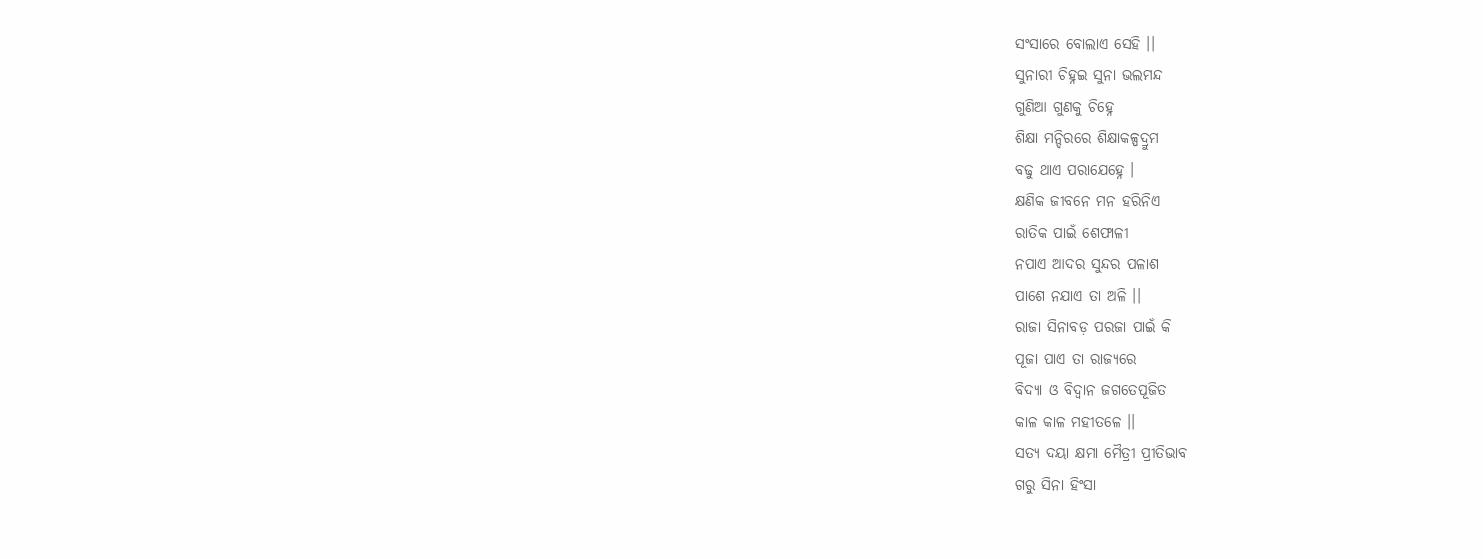ସଂସାରେ ବୋଲାଏ ସେହି ।।
ସୁନାରୀ ଚିହ୍ନଇ ସୁନା ଭଲମନ୍ଦ
ଗୁଣିଆ ଗୁଣକୁ ଚିହ୍ନେ
ଶିକ୍ଷା ମନ୍ଦିରରେ ଶିକ୍ଷାକଳ୍ପଦ୍ରୁମ
ବଢୁ ଥାଏ ପରାଯେହ୍ନେ ।
କ୍ଷଣିକ ଜୀବନେ ମନ ହରିନିଏ
ରାତିକ ପାଇଁ ଶେଫାଳୀ
ନପାଏ ଆଦର ସୁନ୍ଦର ପଳାଶ
ପାଶେ ନଯାଏ ତା ଅଳି ।।
ରାଜା ସିନାବଡ଼ ପରଜା ପାଇଁ କି
ପୂଜା ପାଏ ତା ରାଜ୍ୟରେ
ବିଦ୍ୟା ଓ ବିଦ୍ୱାନ ଜଗତେପୂଜିତ
କାଳ କାଳ ମହୀତଳେ ।।
ସତ୍ୟ ଦୟା କ୍ଷମା ମୈତ୍ରୀ ପ୍ରୀତିଭାବ
ଗରୁ ସିନା ହିଂସା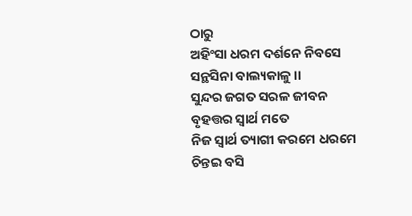ଠାରୁ
ଅହିଂସା ଧରମ ଦର୍ଶନେ ନିବସେ
ସନ୍ଥସିନା ବାଲ୍ୟକାଳୁ ।।
ସୁନ୍ଦର ଜଗତ ସରଳ ଜୀବନ
ବୃହତ୍ତର ସ୍ୱାର୍ଥ ମତେ
ନିଜ ସ୍ୱାର୍ଥ ତ୍ୟାଗୀ କରମେ ଧରମେ
ଚିନ୍ତଇ ବସି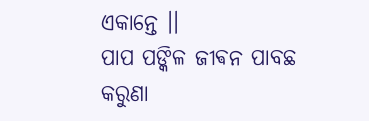ଏକାନ୍ତେ ।।
ପାପ ପଙ୍କିଳ ଜୀଵନ ପାବଛ
କରୁଣା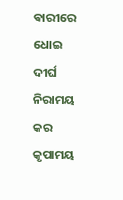ଵାରୀରେ ଧୋଇ
ଦୀର୍ଘ ନିରାମୟ କର କୃପାମୟ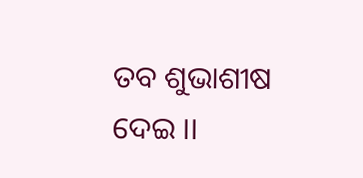ତବ ଶୁଭାଶୀଷ ଦେଇ ।।